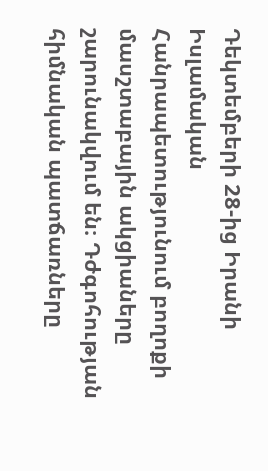Դեկտեմբերի 28-ից Իրանի Իսլամական Հանրապետությունում բողոքի մասշտաբային ակցիաները շարունակվում են։ Դժգոհության հիմնական պատճառները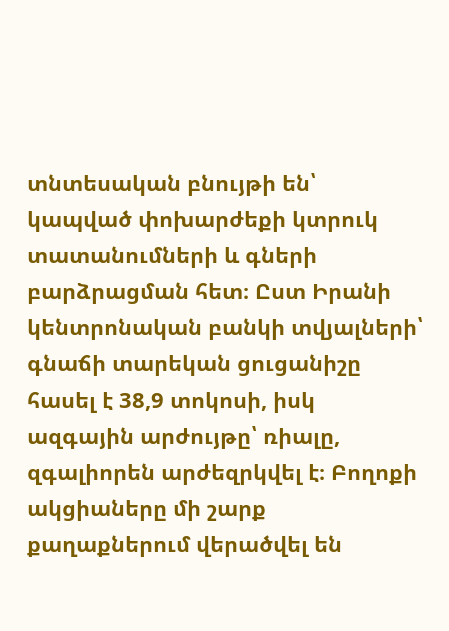տնտեսական բնույթի են՝ կապված փոխարժեքի կտրուկ տատանումների և գների բարձրացման հետ։ Ըստ Իրանի կենտրոնական բանկի տվյալների՝ գնաճի տարեկան ցուցանիշը հասել է 38,9 տոկոսի, իսկ ազգային արժույթը՝ ռիալը, զգալիորեն արժեզրկվել է։ Բողոքի ակցիաները մի շարք քաղաքներում վերածվել են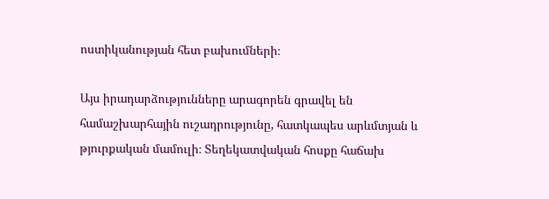ոստիկանության հետ բախումների։

Այս իրադարձությունները արագորեն գրավել են համաշխարհային ուշադրությունը, հատկապես արևմտյան և թյուրքական մամուլի։ Տեղեկատվական հոսքը հաճախ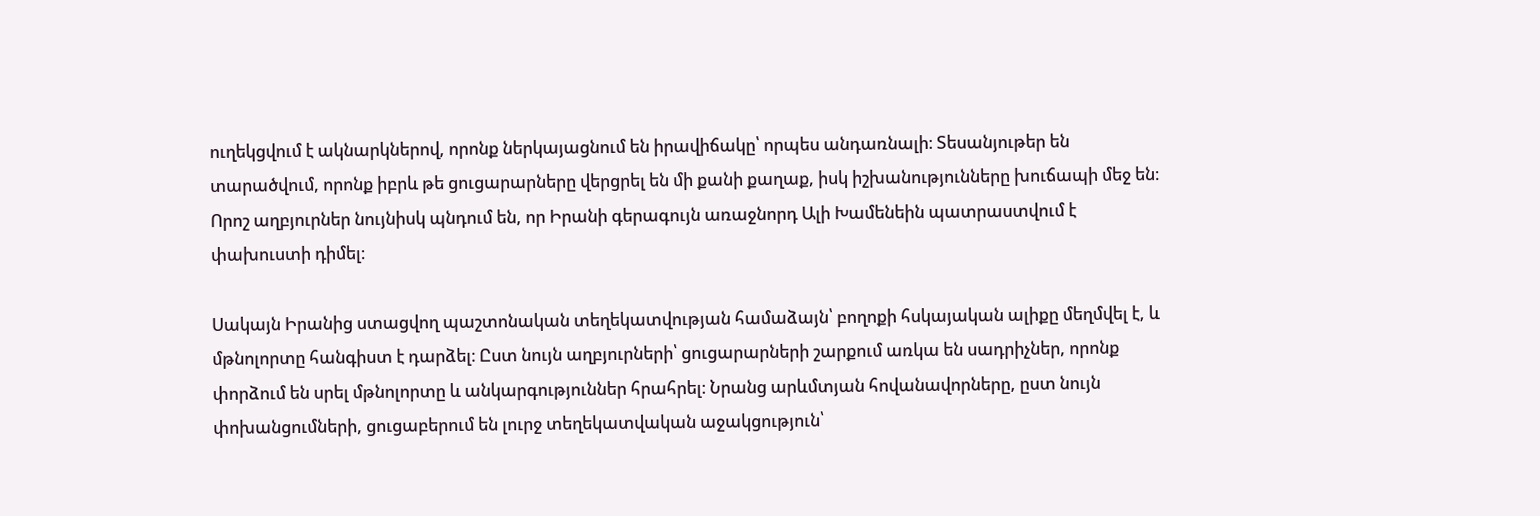ուղեկցվում է ակնարկներով, որոնք ներկայացնում են իրավիճակը՝ որպես անդառնալի։ Տեսանյութեր են տարածվում, որոնք իբրև թե ցուցարարները վերցրել են մի քանի քաղաք, իսկ իշխանությունները խուճապի մեջ են։ Որոշ աղբյուրներ նույնիսկ պնդում են, որ Իրանի գերագույն առաջնորդ Ալի Խամենեին պատրաստվում է փախուստի դիմել։

Սակայն Իրանից ստացվող պաշտոնական տեղեկատվության համաձայն՝ բողոքի հսկայական ալիքը մեղմվել է, և մթնոլորտը հանգիստ է դարձել։ Ըստ նույն աղբյուրների՝ ցուցարարների շարքում առկա են սադրիչներ, որոնք փորձում են սրել մթնոլորտը և անկարգություններ հրահրել։ Նրանց արևմտյան հովանավորները, ըստ նույն փոխանցումների, ցուցաբերում են լուրջ տեղեկատվական աջակցություն՝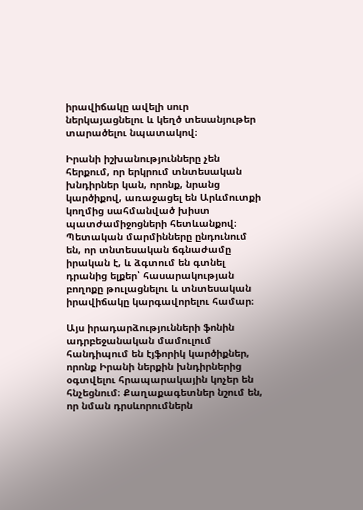իրավիճակը ավելի սուր ներկայացնելու և կեղծ տեսանյութեր տարածելու նպատակով։

Իրանի իշխանությունները չեն հերքում, որ երկրում տնտեսական խնդիրներ կան, որոնք, նրանց կարծիքով, առաջացել են Արևմուտքի կողմից սահմանված խիստ պատժամիջոցների հետևանքով։ Պետական մարմինները ընդունում են, որ տնտեսական ճգնաժամը իրական է, և ձգտում են գտնել դրանից ելքեր՝ հասարակության բողոքը թուլացնելու և տնտեսական իրավիճակը կարգավորելու համար։

Այս իրադարձությունների ֆոնին ադրբեջանական մամուլում հանդիպում են էյֆորիկ կարծիքներ, որոնք Իրանի ներքին խնդիրներից օգտվելու հրապարակային կոչեր են հնչեցնում։ Քաղաքագետներ նշում են, որ նման դրսևորումներն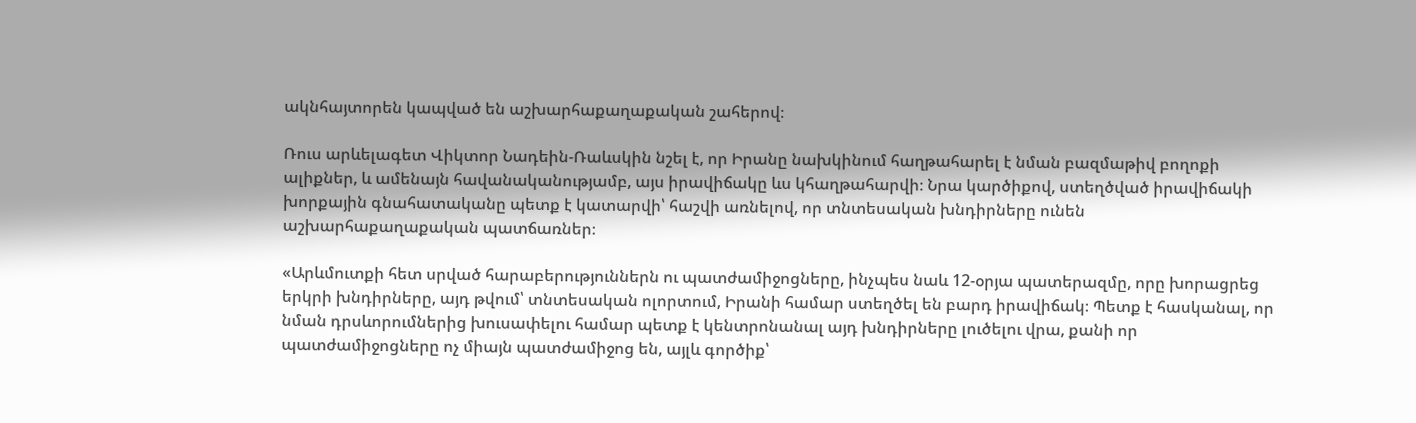ակնհայտորեն կապված են աշխարհաքաղաքական շահերով։

Ռուս արևելագետ Վիկտոր Նադեին-Ռաևսկին նշել է, որ Իրանը նախկինում հաղթահարել է նման բազմաթիվ բողոքի ալիքներ, և ամենայն հավանականությամբ, այս իրավիճակը ևս կհաղթահարվի։ Նրա կարծիքով, ստեղծված իրավիճակի խորքային գնահատականը պետք է կատարվի՝ հաշվի առնելով, որ տնտեսական խնդիրները ունեն աշխարհաքաղաքական պատճառներ։

«Արևմուտքի հետ սրված հարաբերություններն ու պատժամիջոցները, ինչպես նաև 12-օրյա պատերազմը, որը խորացրեց երկրի խնդիրները, այդ թվում՝ տնտեսական ոլորտում, Իրանի համար ստեղծել են բարդ իրավիճակ։ Պետք է հասկանալ, որ նման դրսևորումներից խուսափելու համար պետք է կենտրոնանալ այդ խնդիրները լուծելու վրա, քանի որ պատժամիջոցները ոչ միայն պատժամիջոց են, այլև գործիք՝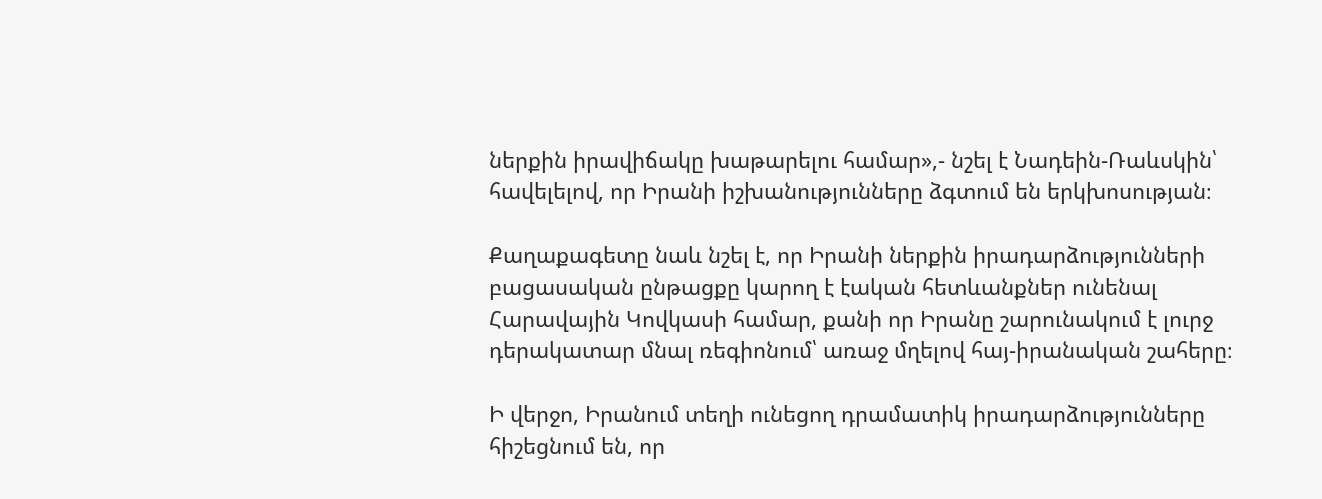ներքին իրավիճակը խաթարելու համար»,- նշել է Նադեին-Ռաևսկին՝ հավելելով, որ Իրանի իշխանությունները ձգտում են երկխոսության։

Քաղաքագետը նաև նշել է, որ Իրանի ներքին իրադարձությունների բացասական ընթացքը կարող է էական հետևանքներ ունենալ Հարավային Կովկասի համար, քանի որ Իրանը շարունակում է լուրջ դերակատար մնալ ռեգիոնում՝ առաջ մղելով հայ-իրանական շահերը։

Ի վերջո, Իրանում տեղի ունեցող դրամատիկ իրադարձությունները հիշեցնում են, որ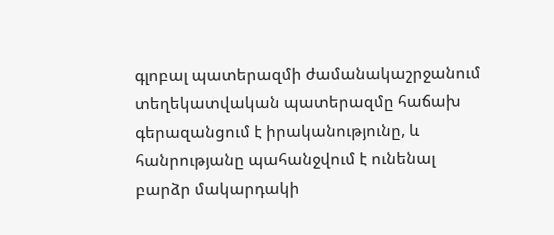գլոբալ պատերազմի ժամանակաշրջանում տեղեկատվական պատերազմը հաճախ գերազանցում է իրականությունը, և հանրությանը պահանջվում է ունենալ բարձր մակարդակի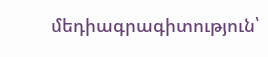մեդիագրագիտություն՝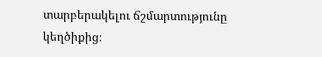տարբերակելու ճշմարտությունը կեղծիքից։